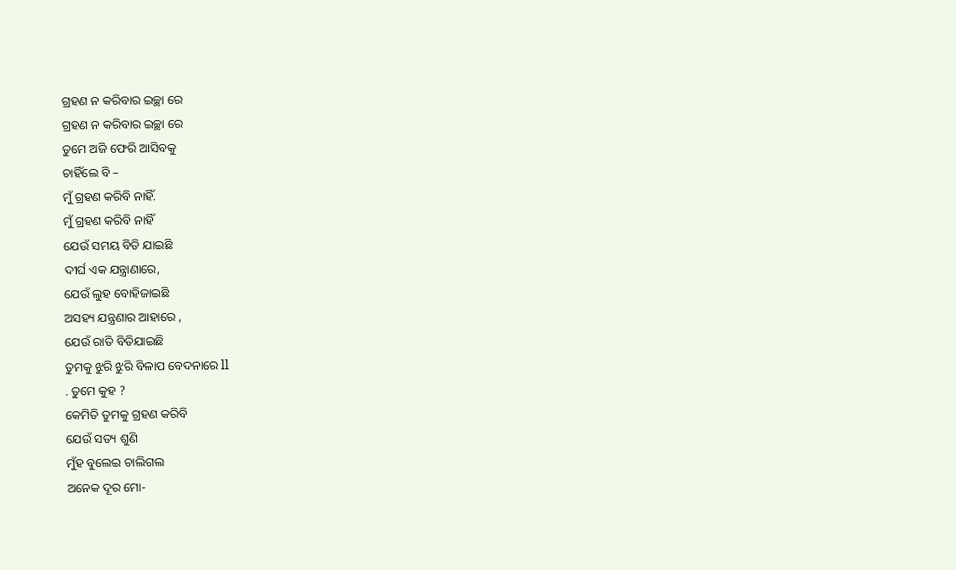ଗ୍ରହଣ ନ କରିବାର ଇଚ୍ଛା ରେ
ଗ୍ରହଣ ନ କରିବାର ଇଚ୍ଛା ରେ
ତୁମେ ଅଜି ଫେରି ଆସିବକୁ
ଚାହିଁଲେ ବି –
ମୁଁ ଗ୍ରହଣ କରିବି ନାହିଁ.
ମୁଁ ଗ୍ରହଣ କରିବି ନାହିଁ
ଯେଉଁ ସମୟ ବିତି ଯାଇଛି
ଦୀର୍ଘ ଏକ ଯନ୍ତ୍ରାଣାରେ,
ଯେଉଁ ଲୁହ ବୋହିଜାଇଛି
ଅସହ୍ୟ ଯନ୍ତ୍ରଣାର ଆହାରେ ,
ଯେଉଁ ରାତି ବିତିଯାଇଛି
ତୁମକୁ ଝୁରି ଝୁରି ବିଳାପ ବେଦନାରେ ll
. ତୁମେ କୁହ ?
କେମିତି ତୁମକୁ ଗ୍ରହଣ କରିବି
ଯେଉଁ ସତ୍ୟ ଶୁଣି
ମୁଁହ ବୁଲେଇ ଚାଲିଗଲ
ଅନେକ ଦୂର ମୋ-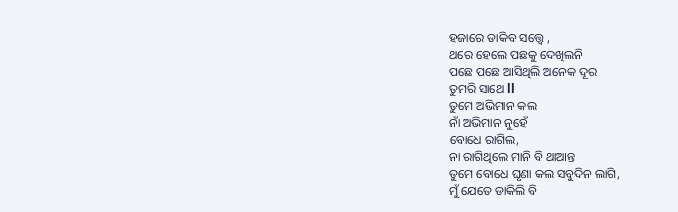ହଜାରେ ଡାକିବ ସତ୍ତ୍ୱେ ,
ଥରେ ହେଲେ ପଛକୁ ଦେଖିଲନି
ପଛେ ପଛେ ଆସିଥିଲି ଅନେକ ଦୂର
ତୁମରି ସାଥେ ll
ତୁମେ ଅଭିମାନ କଲ
ନାଁ ଅଭିମାନ ନୁହେଁ
ବୋଧେ ରାଗିଲ,
ନା ରାଗିଥିଲେ ମାନି ବି ଥାଆନ୍ତ
ତୁମେ ବୋଧେ ଘୃଣା କଲ ସବୁଦିନ ଲାଗି,
ମୁଁ ଯେତେ ଡାକିଲି ବି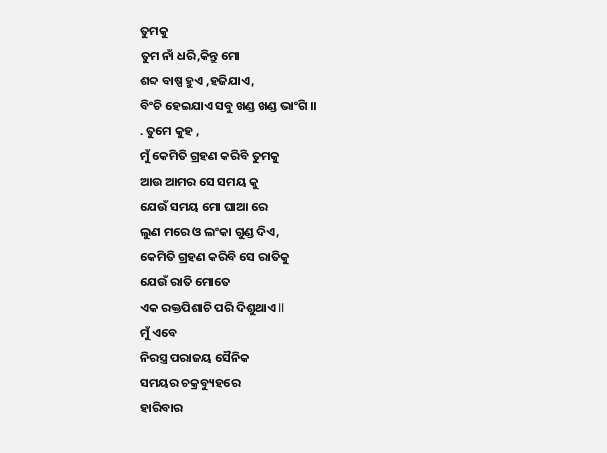ତୁମକୁ
ତୁମ ନାଁ ଧରି,କିନ୍ତୁ ମୋ
ଶବ୍ଦ ବାଷ୍ପ ହୁଏ ,ହଜିଯାଏ,
ବିଂଚି ହେଇଯାଏ ସବୁ ଖଣ୍ଡ ଖଣ୍ଡ ଭାଂଗି ।।
. ତୁମେ କୁହ ,
ମୁଁ କେମିତି ଗ୍ରହଣ କରିବି ତୁମକୁ
ଆଉ ଆମର ସେ ସମୟ କୁ
ଯେଉଁ ସମୟ ମୋ ଘାଆ ରେ
ଲୁଣ ମରେ ଓ ଲଂକା ଗୁଣ୍ଡ ଦିଏ,
କେମିତି ଗ୍ରହଣ କରିବି ସେ ରାତିକୁ
ଯେଉଁ ରାତି ମୋତେ
ଏକ ରକ୍ତପିଶାଚି ପରି ଦିଶୁଥାଏ ll
ମୁଁ ଏବେ
ନିରସ୍ତ୍ର ପରାଜୟ ସୈନିକ
ସମୟର ଚକ୍ରବ୍ୟୁହରେ
ହାରିବାର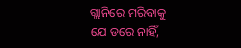ଗ୍ଲାନିରେ ମରିବାକୁ
ଯେ ଡରେ ନାହିଁ,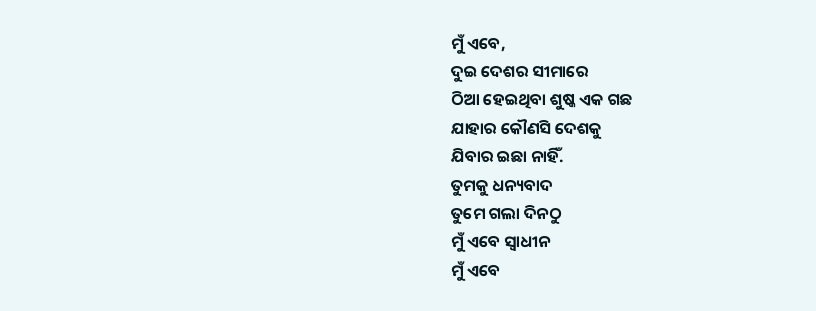ମୁଁ ଏବେ,
ଦୁଇ ଦେଶର ସୀମାରେ
ଠିଆ ହେଇଥିବା ଶୁଷ୍କ ଏକ ଗଛ
ଯାହାର କୌଣସି ଦେଶକୁ
ଯିବାର ଇଛା ନାହିଁ.
ତୁମକୁ ଧନ୍ୟବାଦ
ତୁମେ ଗଲା ଦିନଠୁ
ମୁଁ ଏବେ ସ୍ଵାଧୀନ
ମୁଁ ଏବେ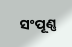ସଂପୂଣ୍ଣ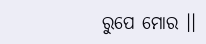ରୁପେ ମୋର ।।